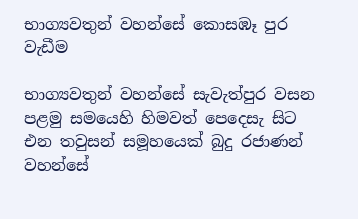භාග්‍යවතුන් වහන්සේ කොසඹෑ පුර වැඩීම

භාග්‍යවතුන් වහන්සේ සැවැත්පුර වසන පළමු සමයෙහි හිමවත් පෙදෙසැ සිට එන තවුසන් සමූහයෙක් බුදු රජාණන් වහන්සේ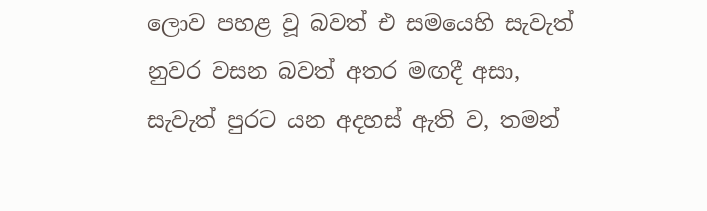ලොව පහළ වූ බවත් එ සමයෙහි සැවැත් නුවර වසන බවත් අතර මඟදී අසා, සැවැත් පුරට යන අදහස් ඇති ව, තමන්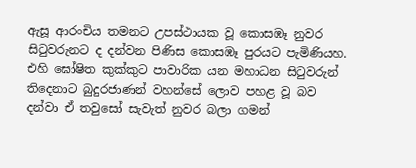ඇසූ ආරංචිය තමනට උපස්ථායක වූ කොසඹෑ නුවර සිටුවරුනට ද දන්වන පිණිස කොසඹෑ පුරයට පැමිණියහ. එහි ඝෝෂිත කුක්කුට පාවාරික යන මහාධන සිටුවරුන් තිදෙනාට බුදුරජාණන් වහන්සේ ලොව පහළ වූ බව දන්වා ඒ තවුසෝ සැවැත් නුවර බලා ගමන්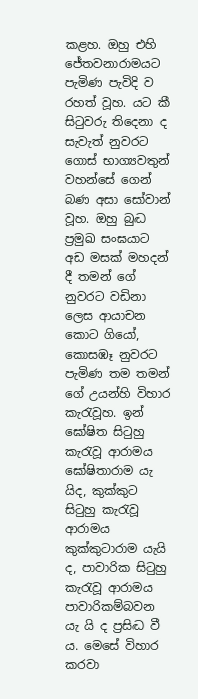කළහ. ඔහු එහි ජේතවනාරාමයට පැමිණ පැවිදි ව රහත් වූහ. යට කී සිටුවරු තිදෙනා ද සැවැත් නුවරට ගොස් භාග්‍යවතුන් වහන්සේ ගෙන් බණ අසා සෝවාන් වූහ. ඔහු බුද්‍ධ ප්‍රමුඛ සංඝයාට අඩ මසක් මහදන් දී තමන් ගේ නුවරට වඩිනා ලෙස ආයාචන කොට ගියෝ, කොසඹෑ නුවරට පැමිණ තම තමන් ගේ උයන්හි විහාර කැරැවූහ. ඉන් ඝෝෂිත සිටුහු කැරැවූ ආරාමය ඝෝෂිතාරාම යැ යිද, කුක්කුට සිටුහු කැරැවූ ආරාමය කුක්කුටාරාම යැයි ද, පාවාරික සිටුහු කැරැවූ ආරාමය පාවාරිකම්බවන යැ යි ද ප්‍රසිද්‍ධ වී ය. මෙසේ විහාර කරවා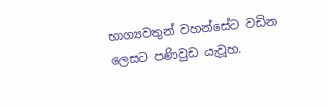භාග්‍යවතුන් වහන්සේට වඩින ලෙසට පණිවුඩ යැවූහ.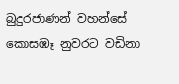බුදුරජාණන් වහන්සේ කොසඹෑ නුවරට වඩිනා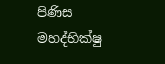පිණිස මහද්භික්ෂු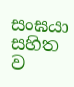සංඝයා සහිත ව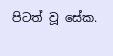පිටත් වූ සේක.